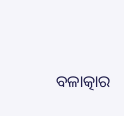ବଳାତ୍କାର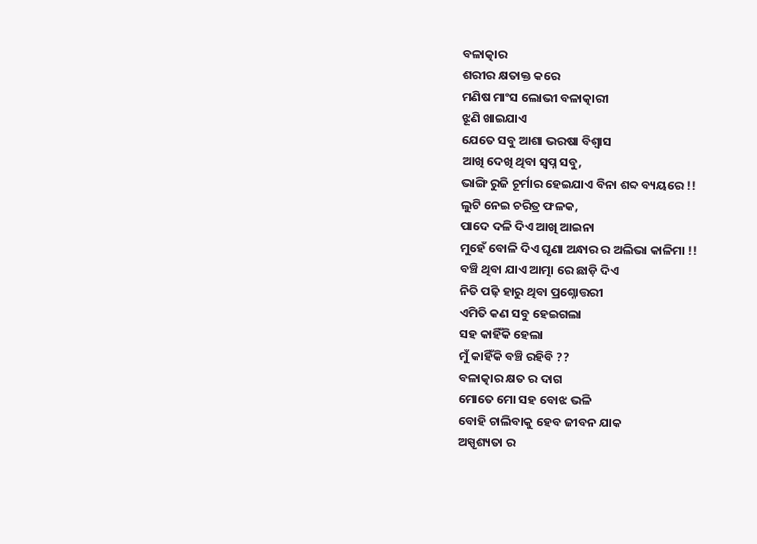ବଳାତ୍କାର
ଶରୀର କ୍ଷତାକ୍ତ କରେ
ମଣିଷ ମାଂସ ଲୋଭୀ ବଳାତ୍କାରୀ
ଝୂଣି ଖାଇଯାଏ
ଯେତେ ସବୁ ଆଶା ଭରଷା ବିଶ୍ୱାସ
ଆଖି ଦେଖି ଥିବା ସ୍ଵପ୍ନ ସବୁ,
ଭାଙ୍ଗି ରୁଜି ଚୂର୍ମାର ହେଇଯାଏ ବିନା ଶବ୍ଦ ବ୍ୟୟରେ !!
ଲୁଟି ନେଇ ଚରିତ୍ର ଫଳକ,
ପାଦେ ଦଳି ଦିଏ ଆଖି ଆଇନା
ମୁହେଁ ବୋଳି ଦିଏ ଘୃଣା ଅନ୍ଧାର ର ଅଲିଭା କାଳିମା !!
ବଞ୍ଚି ଥିବା ଯାଏ ଆତ୍ମା ରେ ଛାଡ଼ି ଦିଏ
ନିତି ପଢ଼ି ହାରୁ ଥିବା ପ୍ରଶ୍ନୋତ୍ତରୀ
ଏମିତି କଣ ସବୁ ହେଇଗଲା
ସହ କାହିଁକି ହେଲା
ମୁଁ କାହିଁକି ବଞ୍ଚି ରହିବି ??
ବଳାତ୍କାର କ୍ଷତ ର ଦାଗ
ମୋତେ ମୋ ସହ ବୋଝ ଭଳି
ବୋହି ଚାଲିବାକୁ ହେବ ଜୀବନ ଯାକ
ଅସ୍ପୃଶ୍ୟତା ର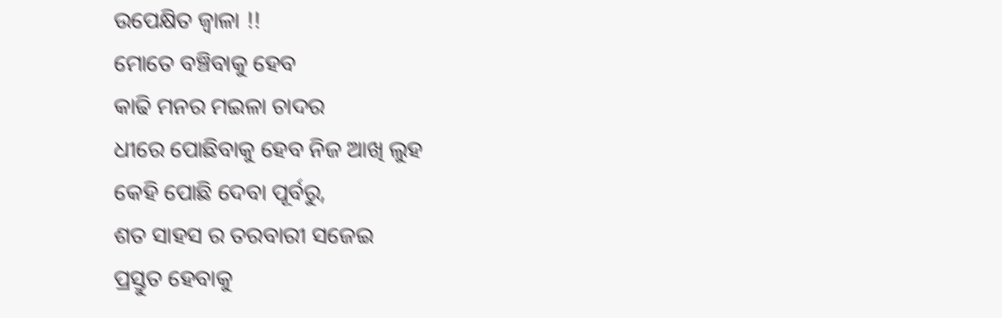ଉପେକ୍ଷିତ ଜ୍ଵାଳା !!
ମୋତେ ବଞ୍ଚିବାକୁ ହେବ
କାଢି ମନର ମଇଳା ଚାଦର
ଧୀରେ ପୋଛିବାକୁ ହେବ ନିଜ ଆଖି ଲୁହ
କେହି ପୋଛି ଦେବା ପୂର୍ବରୁ,
ଶତ ସାହସ ର ତରବାରୀ ସଜେଇ
ପ୍ରସ୍ତୁତ ହେବାକୁ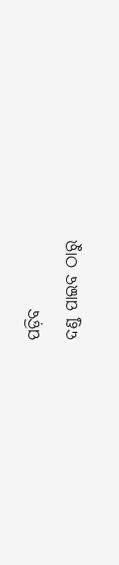ପଡ଼ିବ
ଦଣ୍ଡ ପାଇବ ଠାରୁ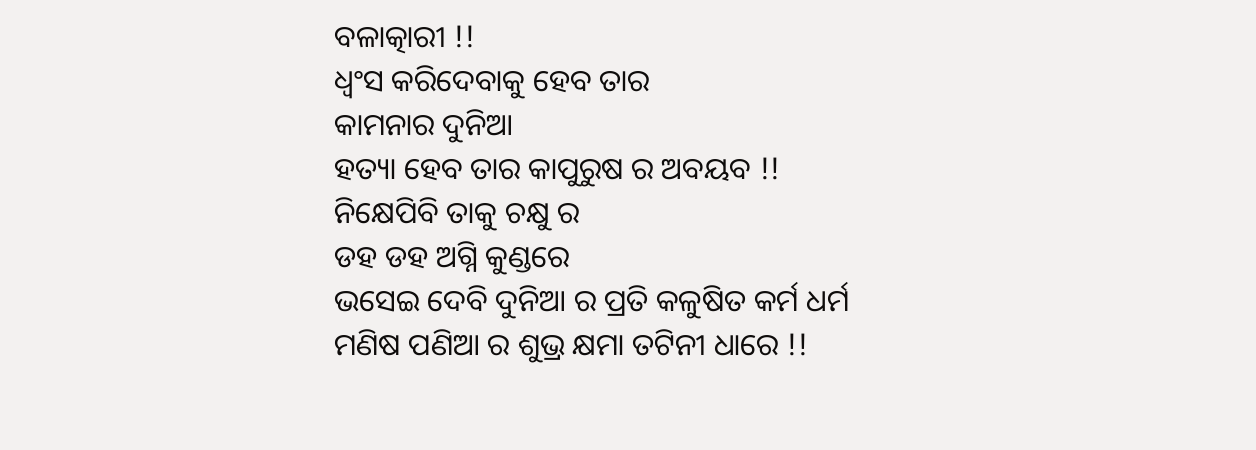ବଳାତ୍କାରୀ !!
ଧ୍ଵଂସ କରିଦେବାକୁ ହେବ ତାର
କାମନାର ଦୁନିଆ
ହତ୍ୟା ହେବ ତାର କାପୁରୁଷ ର ଅବୟବ !!
ନିକ୍ଷେପିବି ତାକୁ ଚକ୍ଷୁ ର
ଡହ ଡହ ଅଗ୍ନି କୁଣ୍ଡରେ
ଭସେଇ ଦେବି ଦୁନିଆ ର ପ୍ରତି କଳୁଷିତ କର୍ମ ଧର୍ମ
ମଣିଷ ପଣିଆ ର ଶୁଭ୍ର କ୍ଷମା ତଟିନୀ ଧାରେ !!